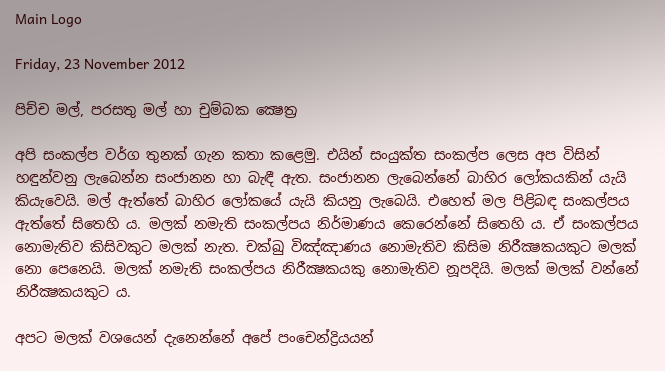Main Logo

Friday, 23 November 2012

පිච්ච මල්, පරසතු මල් හා චුම්බක ක්‍ෂෙත්‍ර

අපි සංකල්ප වර්ග තුනක් ගැන කතා කළෙමු. එයින් සංයුක්ත සංකල්ප ලෙස අප විසින් හඳුන්වනු ලැබෙන්න සංජානන හා බැඳී ඇත. සංජානන ලැබෙන්නේ බාහිර ලෝකයකින් යැයි කියැවෙයි. මල් ඇත්තේ බාහිර ලෝකයේ යැයි කියනු ලැබෙයි. එහෙත් මල පිළිබඳ සංකල්පය ඇත්තේ සිතෙහි ය. මලක් නමැති සංකල්පය නිර්මාණය කෙරෙන්නේ සිතෙහි ය. ඒ සංකල්පය නොමැතිව කිසිවකුට මලක් නැත. චක්ඛු විඤ්ඤාණය නොමැතිව කිසිම නිරීක්‍ෂකයකුට මලක් නො පෙනෙයි. මලක් නමැති සංකල්පය නිරීක්‍ෂකයකු නොමැතිව නූපදියි. මලක් මලක් වන්නේ නිරීක්‍ෂකයකුට ය.

අපට මලක් වශයෙන් දැනෙන්නේ අපේ පංචෙන්ද්‍රියයන්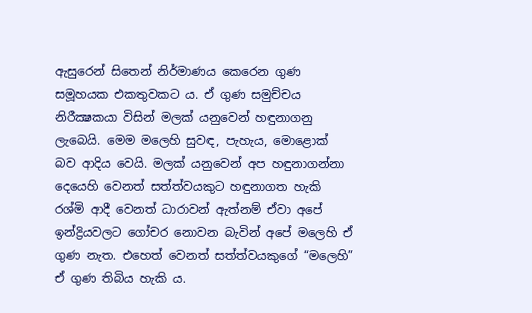ඇසුරෙන් සිතෙන් නිර්මාණය කෙරෙන ගුණ සමූහයක එකතුවකට ය. ඒ ගුණ සමුච්චය නිරීක්‍ෂකයා විසින් මලක් යනුවෙන් හඳුනාගනු ලැබෙයි. මෙම මලෙහි සුවඳ, පැහැය, මොළොක් බව ආදිය වෙයි. මලක් යනුවෙන් අප හඳුනාගන්නා දෙයෙහි වෙනත් සත්ත්වයකුට හඳුනාගත හැකි රශ්මි ආදී වෙනත් ධාරාවන් ඇත්නම් ඒවා අපේ ඉන්ද්‍රියවලට ගෝචර නොවන බැවින් අපේ මලෙහි ඒ ගුණ නැත. එහෙත් වෙනත් සත්ත්වයකුගේ “මලෙහි” ඒ ගුණ තිබිය හැකි ය.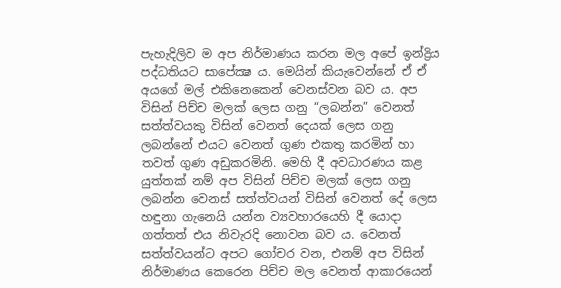පැහැදිලිව ම අප නිර්මාණය කරන මල අපේ ඉන්ද්‍රිය පද්ධතියට සාපේක්‍ෂ ය. මෙයින් කියැවෙන්නේ ඒ ඒ අයගේ මල් එකිනෙකෙන් වෙනස්වන බව ය. අප විසින් පිච්ච මලක් ලෙස ගනු “ලබන්න” වෙනත් සත්ත්වයකු විසින් වෙනත් දෙයක් ලෙස ගනු ලබන්නේ එයට වෙනත් ගුණ එකතු කරමින් හා තවත් ගුණ අඩුකරමිනි. මෙහි දී අවධාරණය කළ යුත්තක් නම් අප විසින් පිච්ච මලක් ලෙස ගනු ලබන්න වෙනස් සත්ත්වයන් විසින් වෙනත් දේ ලෙස හඳුනා ගැනෙයි යන්න ව්‍යවහාරයෙහි දී යොදා ගත්තත් එය නිවැරදි නොවන බව ය. වෙනත් සත්ත්වයන්ට අපට ගෝචර වන, එනම් අප විසින් නිර්මාණය කෙරෙන පිච්ච මල වෙනත් ආකාරයෙන්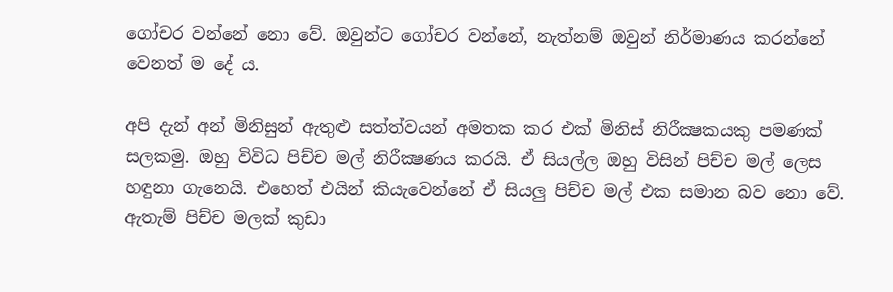ගෝචර වන්නේ නො වේ. ඔවුන්ට ගෝචර වන්නේ, නැත්නම් ඔවුන් නිර්මාණය කරන්නේ වෙනත් ම දේ ය.

අපි දැන් අන් මිනිසුන් ඇතුළු සත්ත්වයන් අමතක කර එක් මිනිස් නිරීක්‍ෂකයකු පමණක් සලකමු. ඔහු විවිධ පිච්ච මල් නිරීක්‍ෂණය කරයි. ඒ සියල්ල ඔහු විසින් පිච්ච මල් ලෙස හඳුනා ගැනෙයි. එහෙත් එයින් කියැවෙන්නේ ඒ සියලු පිච්ච මල් එක සමාන බව නො වේ. ඇතැම් පිච්ච මලක් කුඩා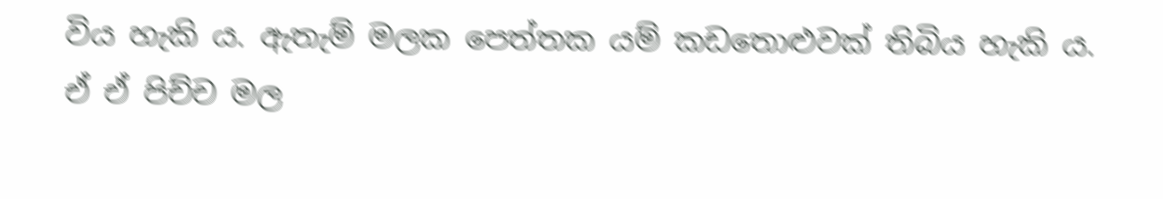විය හැකි ය. ඇතැම් මලක පෙත්තක යම් කඩතොළුවක් තිබිය හැකි ය. ඒ ඒ පිච්ච මල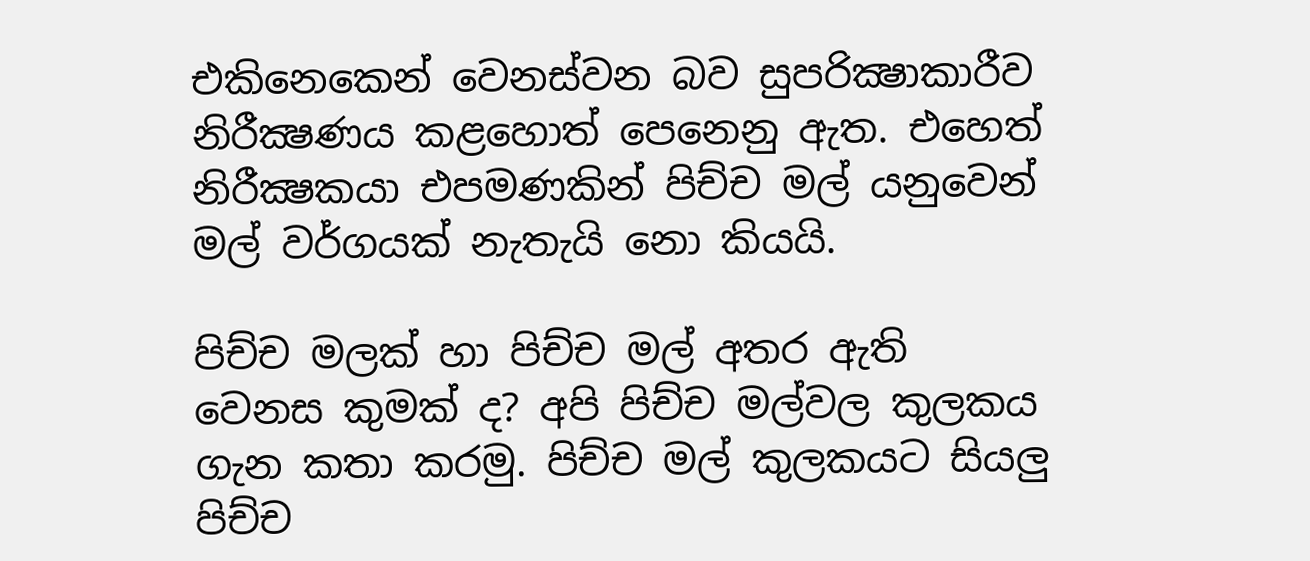එකිනෙකෙන් වෙනස්වන බව සුපරික්‍ෂාකාරීව නිරීක්‍ෂණය කළහොත් පෙනෙනු ඇත. එහෙත් නිරීක්‍ෂකයා එපමණකින් පිච්ච මල් යනුවෙන් මල් වර්ගයක් නැතැයි නො කියයි.

පිච්ච මලක් හා පිච්ච මල් අතර ඇති වෙනස කුමක් ද? අපි පිච්ච මල්වල කුලකය ගැන කතා කරමු. පිච්ච මල් කුලකයට සියලු පිච්ච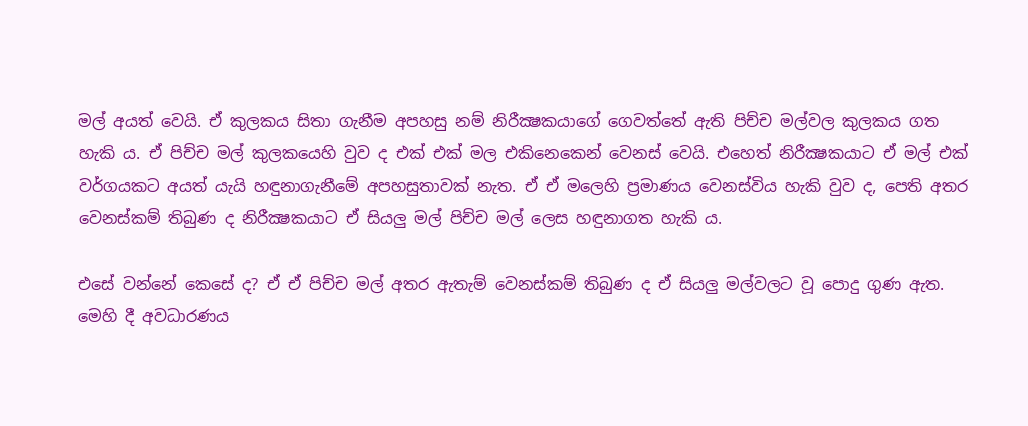මල් අයත් වෙයි. ඒ කුලකය සිතා ගැනීම අපහසු නම් නිරීක්‍ෂකයාගේ ගෙවත්තේ ඇති පිච්ච මල්වල කුලකය ගත හැකි ය. ඒ පිච්ච මල් කුලකයෙහි වුව ද එක් එක් මල එකිනෙකෙන් වෙනස් වෙයි. එහෙත් නිරීක්‍ෂකයාට ඒ මල් එක් වර්ගයකට අයත් යැයි හඳුනාගැනීමේ අපහසුතාවක් නැත. ඒ ඒ මලෙහි ප්‍රමාණය වෙනස්විය හැකි වුව ද, පෙති අතර වෙනස්කම් තිබුණ ද නිරීක්‍ෂකයාට ඒ සියලු මල් පිච්ච මල් ලෙස හඳුනාගත හැකි ය.

එසේ වන්නේ කෙසේ ද? ඒ ඒ පිච්ච මල් අතර ඇතැම් වෙනස්කම් තිබුණ ද ඒ සියලු මල්වලට වූ පොදු ගුණ ඇත. මෙහි දී අවධාරණය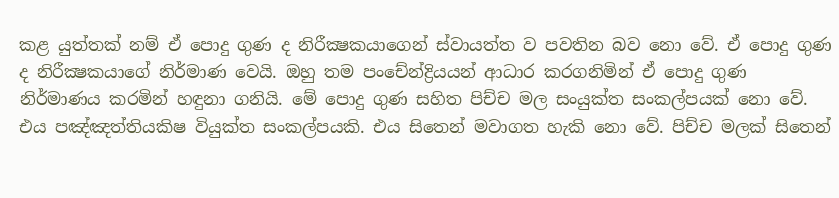කළ යුත්තක් නම් ඒ පොදු ගුණ ද නිරීක්‍ෂකයාගෙන් ස්වායත්ත ව පවතින බව නො වේ. ඒ පොදු ගුණ ද නිරීක්‍ෂකයාගේ නිර්මාණ වෙයි. ඔහු තම පංචේන්ද්‍රියයන් ආධාර කරගනිමින් ඒ පොදු ගුණ නිර්මාණය කරමින් හඳුනා ගනියි. මේ පොදු ගුණ සහිත පිච්ච මල සංයුක්ත සංකල්පයක් නො වේ. එය පඤ්ඤත්තියකිෂ වියුක්ත සංකල්පයකි. එය සිතෙන් මවාගත හැකි නො වේ. පිච්ච මලක් සිතෙන්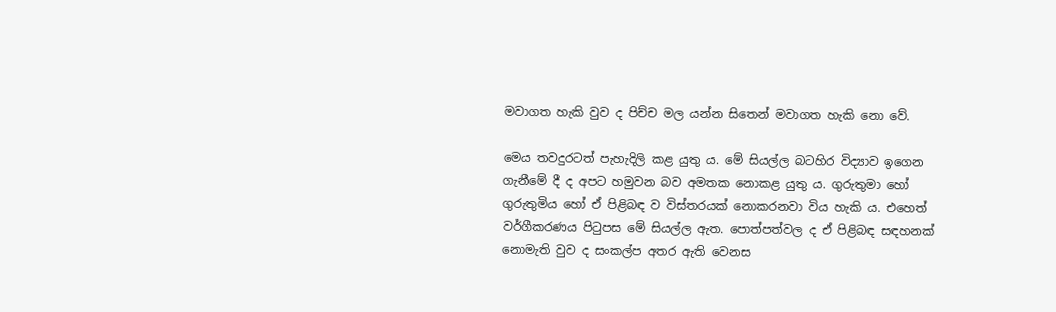මවාගත හැකි වුව ද පිච්ච මල යන්න සිතෙන් මවාගත හැකි නො වේ.

මෙය තවදුරටත් පැහැදිලි කළ යුතු ය. මේ සියල්ල බටහිර විද්‍යාව ඉගෙන ගැනීමේ දී ද අපට හමුවන බව අමතක නොකළ යුතු ය. ගුරුතුමා හෝ ගුරුතුමිය හෝ ඒ පිළිබඳ ව විස්තරයක් නොකරනවා විය හැකි ය. එහෙත් වර්ගීකරණය පිටුපස මේ සියල්ල ඇත. පොත්පත්වල ද ඒ පිළිබඳ සඳහනක් නොමැති වුව ද සංකල්ප අතර ඇති වෙනස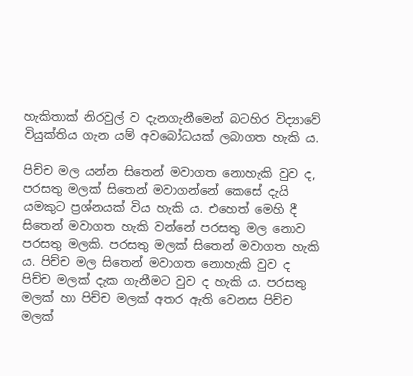හැකිතාක් නිරවුල් ව දැනගැනීමෙන් බටහිර විද්‍යාවේ වියුක්තිය ගැන යම් අවබෝධයක් ලබාගත හැකි ය.

පිච්ච මල යන්න සිතෙන් මවාගත නොහැකි වුව ද, පරසතු මලක් සිතෙන් මවාගන්නේ කෙසේ දැයි යමකුට ප්‍රශ්නයක් විය හැකි ය. එහෙත් මෙහි දී සිතෙන් මවාගත හැකි වන්නේ පරසතු මල නොව පරසතු මලකි. පරසතු මලක් සිතෙන් මවාගත හැකි ය. පිච්ච මල සිතෙන් මවාගත නොහැකි වුව ද පිච්ච මලක් දැක ගැනීමට වුව ද හැකි ය. පරසතු මලක් හා පිච්ච මලක් අතර ඇති වෙනස පිච්ච මලක්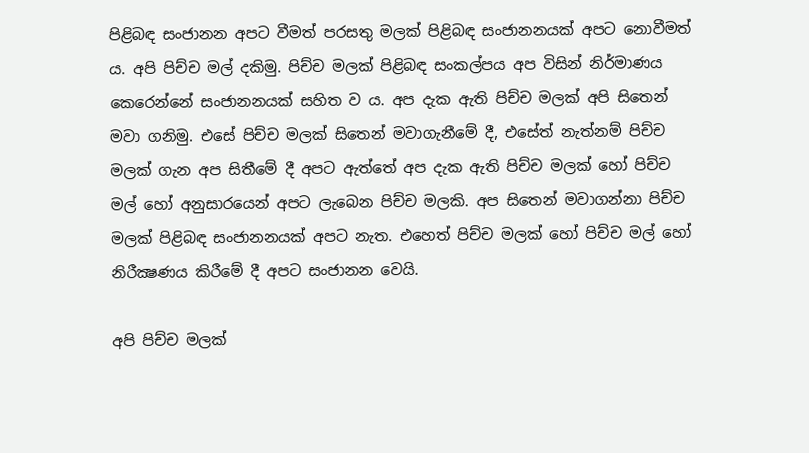පිළිබඳ සංජානන අපට වීමත් පරසතු මලක් පිළිබඳ සංජානනයක් අපට නොවීමත් ය. අපි පිච්ච මල් දකිමු. පිච්ච මලක් පිළිබඳ සංකල්පය අප විසින් නිර්මාණය කෙරෙන්නේ සංජානනයක් සහිත ව ය. අප දැක ඇති පිච්ච මලක් අපි සිතෙන් මවා ගනිමු. එසේ පිච්ච මලක් සිතෙන් මවාගැනීමේ දී, එසේත් නැත්නම් පිච්ච මලක් ගැන අප සිතීමේ දී අපට ඇත්තේ අප දැක ඇති පිච්ච මලක් හෝ පිච්ච මල් හෝ අනුසාරයෙන් අපට ලැබෙන පිච්ච මලකි. අප සිතෙන් මවාගන්නා පිච්ච මලක් පිළිබඳ සංජානනයක් අපට නැත. එහෙත් පිච්ච මලක් හෝ පිච්ච මල් හෝ නිරීක්‍ෂණය කිරීමේ දී අපට සංජානන වෙයි.

අපි පිච්ච මලක්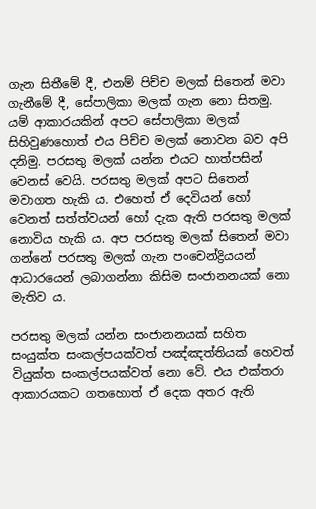ගැන සිතීමේ දී, එනම් පිච්ච මලක් සිතෙන් මවා ගැනීමේ දී, සේපාලිකා මලක් ගැන නො සිතමු. යම් ආකාරයකින් අපට සේපාලිකා මලක් සිහිවුණහොත් එය පිච්ච මලක් නොවන බව අපි දනිමු. පරසතු මලක් යන්න එයට හාත්පසින් වෙනස් වෙයි. පරසතු මලක් අපට සිතෙන් මවාගත හැකි ය. එහෙත් ඒ දෙවියන් හෝ වෙනත් සත්ත්වයන් හෝ දැක ඇති පරසතු මලක් නොවිය හැකි ය. අප පරසතු මලක් සිතෙන් මවා ගන්නේ පරසතු මලක් ගැන පංචෙන්ද්‍රියයන් ආධාරයෙන් ලබාගන්නා කිසිම සංජානනයක් නො මැතිව ය.

පරසතු මලක් යන්න සංජානනයක් සහිත සංයුක්ත සංකල්පයක්වත් පඤ්ඤත්තියක් හෙවත් වියුක්ත සංකල්පයක්වත් නො වේ. එය එක්තරා ආකාරයකට ගතහොත් ඒ දෙක අතර ඇති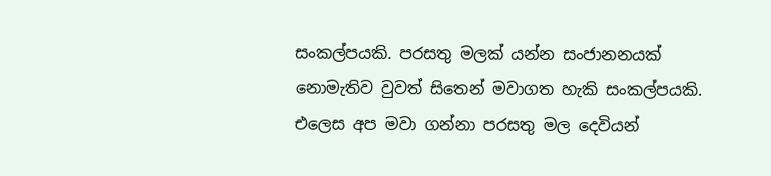සංකල්පයකි. පරසතු මලක් යන්න සංජානනයක් නොමැතිව වුවත් සිතෙන් මවාගත හැකි සංකල්පයකි. එලෙස අප මවා ගන්නා පරසතු මල දෙවියන්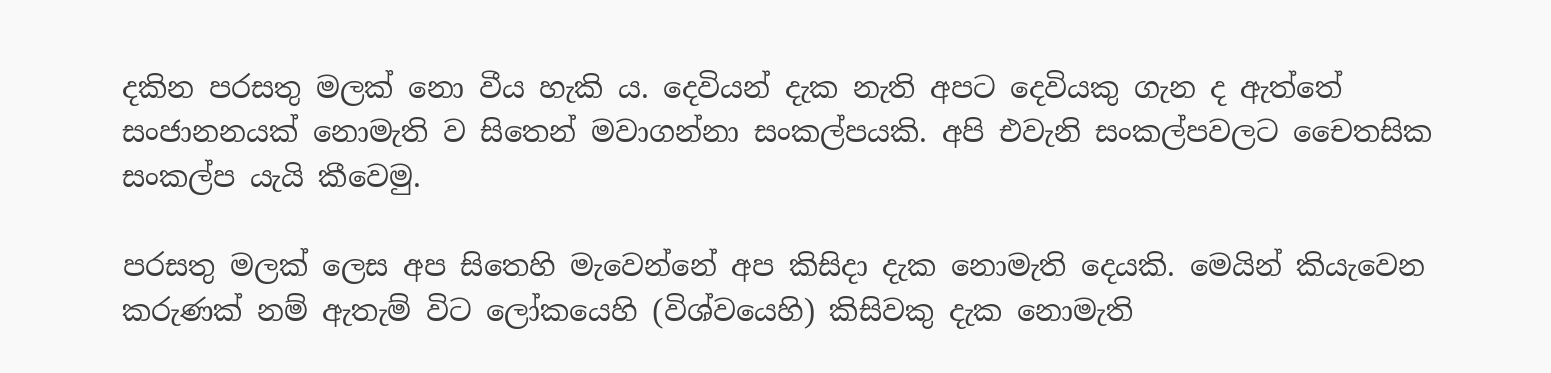දකින පරසතු මලක් නො වීය හැකි ය. දෙවියන් දැක නැති අපට දෙවියකු ගැන ද ඇත්තේ සංජානනයක් නොමැති ව සිතෙන් මවාගන්නා සංකල්පයකි. අපි එවැනි සංකල්පවලට චෛතසික සංකල්ප යැයි කීවෙමු.

පරසතු මලක් ලෙස අප සිතෙහි මැවෙන්නේ අප කිසිදා දැක නොමැති දෙයකි. මෙයින් කියැවෙන කරුණක් නම් ඇතැම් විට ලෝකයෙහි (විශ්වයෙහි) කිසිවකු දැක නොමැති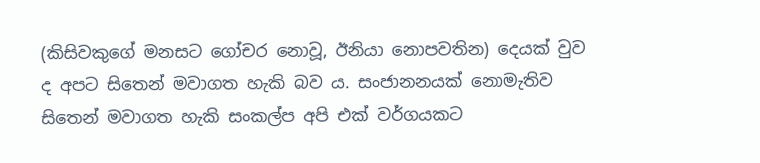(කිසිවකුගේ මනසට ගෝචර නොවූ, ඊනියා නොපවතින) දෙයක් වුව ද අපට සිතෙන් මවාගත හැකි බව ය. සංජානනයක් නොමැතිව සිතෙන් මවාගත හැකි සංකල්ප අපි එක් වර්ගයකට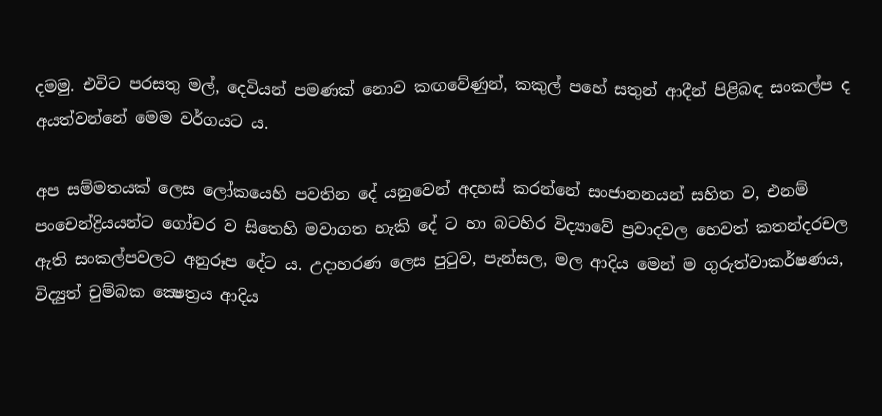දමමු. එවිට පරසතු මල්, දෙවියන් පමණක් නොව කඟවේණුන්, කකුල් පහේ සතුන් ආදීන් පිළිබඳ සංකල්ප ද අයත්වන්නේ මෙම වර්ගයට ය.

අප සම්මතයක් ලෙස ලෝකයෙහි පවතින දේ යනුවෙන් අදහස් කරන්නේ සංජානනයන් සහිත ව, එනම් පංචෙන්ද්‍රියයන්ට ගෝචර ව සිතෙහි මවාගත හැකි දේ ට හා බටහිර විද්‍යාවේ ප්‍රවාදවල හෙවත් කතන්දරචල ඇති සංකල්පවලට අනුරූප දේට ය. උදාහරණ ලෙස පුටුව, පැන්සල, මල ආදිය මෙන් ම ගුරුත්වාකර්ෂණය, විද්‍යුත් චුම්බක ක්‍ෂෙත්‍රය ආදිය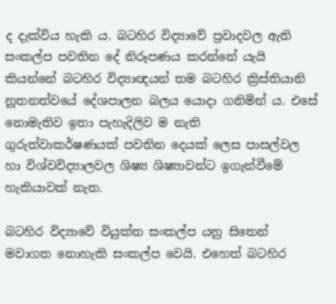ද දැක්විය හැකි ය. බටහිර විද්‍යාවේ ප්‍රවාදවල ඇති සංකල්ප පවතින දේ නිරූපණය කරන්නේ යැයි කියන්නේ බටහිර විද්‍යාඥයන් තම බටහිර ක්‍රිස්තියානි නූතනත්වයේ දේශපාලන බලය යොදා ගනිමින් ය. එසේ නොමැතිව ඉතා පැහැදිලිව ම නැති ගුරුත්වාකර්ෂණයක් පවතින දෙයක් ලෙස පාසල්වල හා විශ්වවිද්‍යාලවල ශිෂ්‍ය ශිෂ්‍යාවන්ට ඉගැන්වීමේ හැකියාවක් නැත.

බටහිර විද්‍යාවේ වියුක්ත සංකල්ප යනු සිතෙන් මවාගත නොහැකි සංකල්ප වෙයි. එහෙත් බටහිර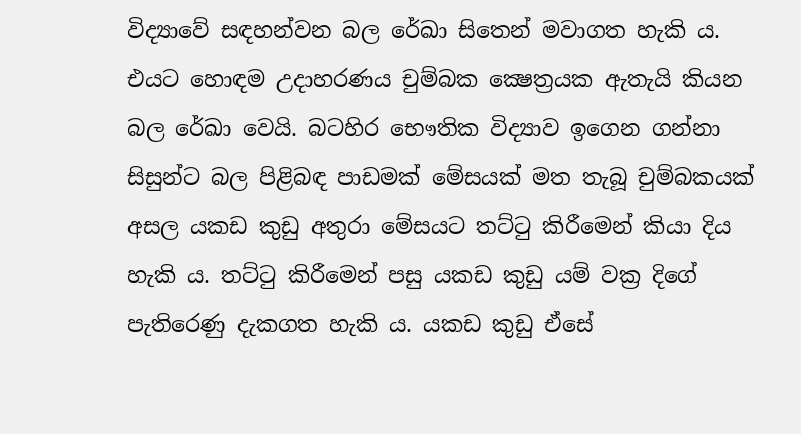විද්‍යාවේ සඳහන්වන බල රේඛා සිතෙන් මවාගත හැකි ය. එයට හොඳම උදාහරණය චුම්බක ක්‍ෂෙත්‍රයක ඇතැයි කියන බල රේඛා වෙයි. බටහිර භෞතික විද්‍යාව ඉගෙන ගන්නා සිසුන්ට බල පිළිබඳ පාඩමක් මේසයක් මත තැබූ චුම්බකයක් අසල යකඩ කුඩු අතුරා මේසයට තට්ටු කිරීමෙන් කියා දිය හැකි ය. තට්ටු කිරීමෙන් පසු යකඩ කුඩු යම් වක්‍ර දිගේ පැතිරෙණු දැකගත හැකි ය. යකඩ කුඩු ඒසේ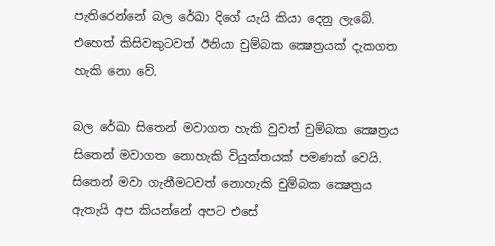පැතිරෙන්නේ බල රේඛා දිගේ යැයි කියා දෙනු ලැබේ. එහෙත් කිසිවකුටවත් ඊනියා චුම්බක ක්‍ෂෙත්‍රයක් දැකගත හැකි නො වේ.

බල රේඛා සිතෙන් මවාගත හැකි වුවත් චුම්බක ක්‍ෂෙත්‍රය සිතෙන් මවාගත නොහැකි වියුක්තයක් පමණක් වෙයි. සිතෙන් මවා ගැනීමටවත් නොහැකි චුම්බක ක්‍ෂෙත්‍රය ඇතැයි අප කියන්නේ අපට එසේ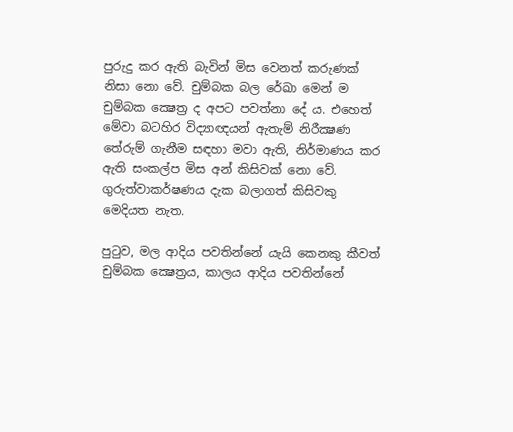පුරුදු කර ඇති බැවින් මිස වෙනත් කරුණක් නිසා නො වේ. චුම්බක බල රේඛා මෙන් ම චුම්බක ක්‍ෂෙත්‍ර ද අපට පවත්නා දේ ය. එහෙත් මේවා බටහිර විද්‍යාඥයන් ඇතැම් නිරීක්‍ෂණ තේරුම් ගැනීම සඳහා මවා ඇති, නිර්මාණය කර ඇති සංකල්ප මිස අන් කිසිවක් නො වේ. ගුරුත්වාකර්ෂණය දැක බලාගත් කිසිවකු මෙදියත නැත.

පුටුව, මල ආදිය පවතින්නේ යැයි කෙනකු කීවත් චුම්බක ක්‍ෂෙත්‍රය, කාලය ආදිය පවතින්නේ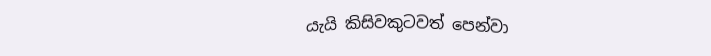යැයි කිසිවකුටවත් පෙන්වා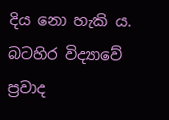දිය නො හැකි ය. බටහිර විද්‍යාවේ ප්‍රවාද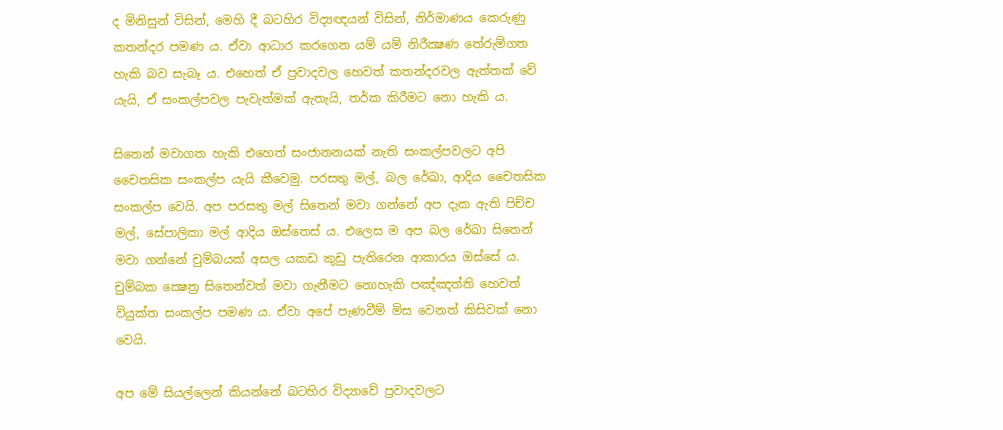ද මිනිසුන් විසින්, මෙහි දී බටහිර විද්‍යඥයන් විසින්, නිර්මාණය කෙරුණු කතන්දර පමණ ය. ඒවා ආධාර කරගෙන යම් යම් නිරීක්‍ෂණ තේරුම්ගත හැකි බව සැබෑ ය. එහෙත් ඒ ප්‍රවාදවල හෙවත් කතන්දරවල ඇත්තක් වේ යැයි, ඒ සංකල්පවල පැවැත්මක් ඇතැයි, තර්ක කිරීමට නො හැකි ය.

සිතෙන් මවාගත හැකි එහෙත් සංජානනයක් නැති සංකල්පවලට අපි චෛතසික සංකල්ප යැයි කීවෙමු. පරසතු මල්, බල රේඛා, ආදිය චෛතසික සංකල්ප වෙයි. අප පරසතු මල් සිතෙන් මවා ගන්නේ අප දැක ඇති පිච්ච මල්, සේපාලිකා මල් ආදිය ඔස්තෙස් ය. එලෙස ම අප බල රේඛා සිතෙන් මවා ගන්නේ චුම්බයක් අසල යකඩ කුඩු පැතිරෙන ආකාරය ඔස්සේ ය. චුම්බක ක්‍ෂෙත්‍ර සිතෙන්වත් මවා ගැනීමට නොහැකි පඤ්ඤත්ති හෙවත් වියුක්ත සංකල්ප පමණ ය. ඒවා අපේ පැණවීම් මිස වෙනත් කිසිවක් නො වෙයි.

අප මේ සියල්ලෙන් කියන්නේ බටහිර විද්‍යාවේ ප්‍රවාදවලට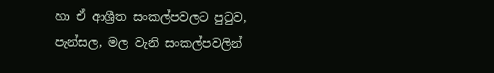හා ඒ ආශ්‍රීත සංකල්පවලට පුටුව, පැන්සල, මල වැනි සංකල්පවලින්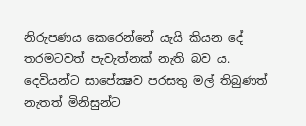නිරුපණය කෙරෙන්නේ යැයි කියන දේ තරමටවත් පැවැත්නක් නැති බව ය. දෙවියන්ට සාපේක්‍ෂව පරසතු මල් තිබුණත් නැතත් මිනිසුන්ට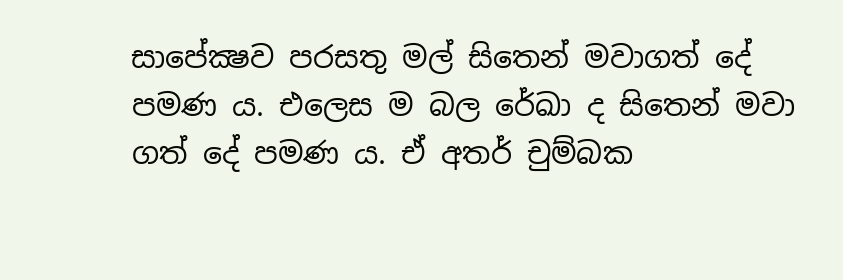සාපේක්‍ෂව පරසතු මල් සිතෙන් මවාගත් දේ පමණ ය. එලෙස ම බල රේඛා ද සිතෙන් මවා ගත් දේ පමණ ය. ඒ අතර් චුම්බක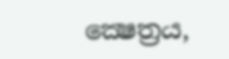ක්‍ෂෙත්‍රය,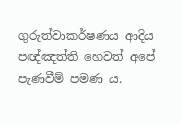ගුරුත්වාකර්ෂණය ආදිය පඥ්ඤත්ති හෙවත් අපේ පැණවීම් පමණ ය.